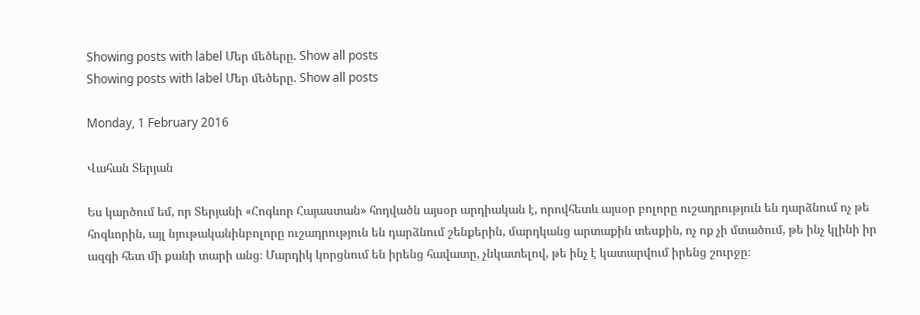Showing posts with label Մեր մեծերը. Show all posts
Showing posts with label Մեր մեծերը. Show all posts

Monday, 1 February 2016

Վահան Տերյան

Ես կարծում եմ, որ Տերյանի «Հոգևոր Հայաստան» հոդվածն այսօր արդիական է, որովհետև այսօր բոլորը ուշադրություն են դարձնում ոչ թե հոգևորին, այլ նյութականինբոլորը ուշադրություն են դարձնում շենքերին, մարդկանց արտաքին տեսքին, ոչ ոք չի մտածում, թե ինչ կլինի իր ազգի հետ մի քանի տարի անց։ Մարդիկ կորցնում են իրենց հավատը, չնկատելով, թե ինչ է կատարվում իրենց շուրջը։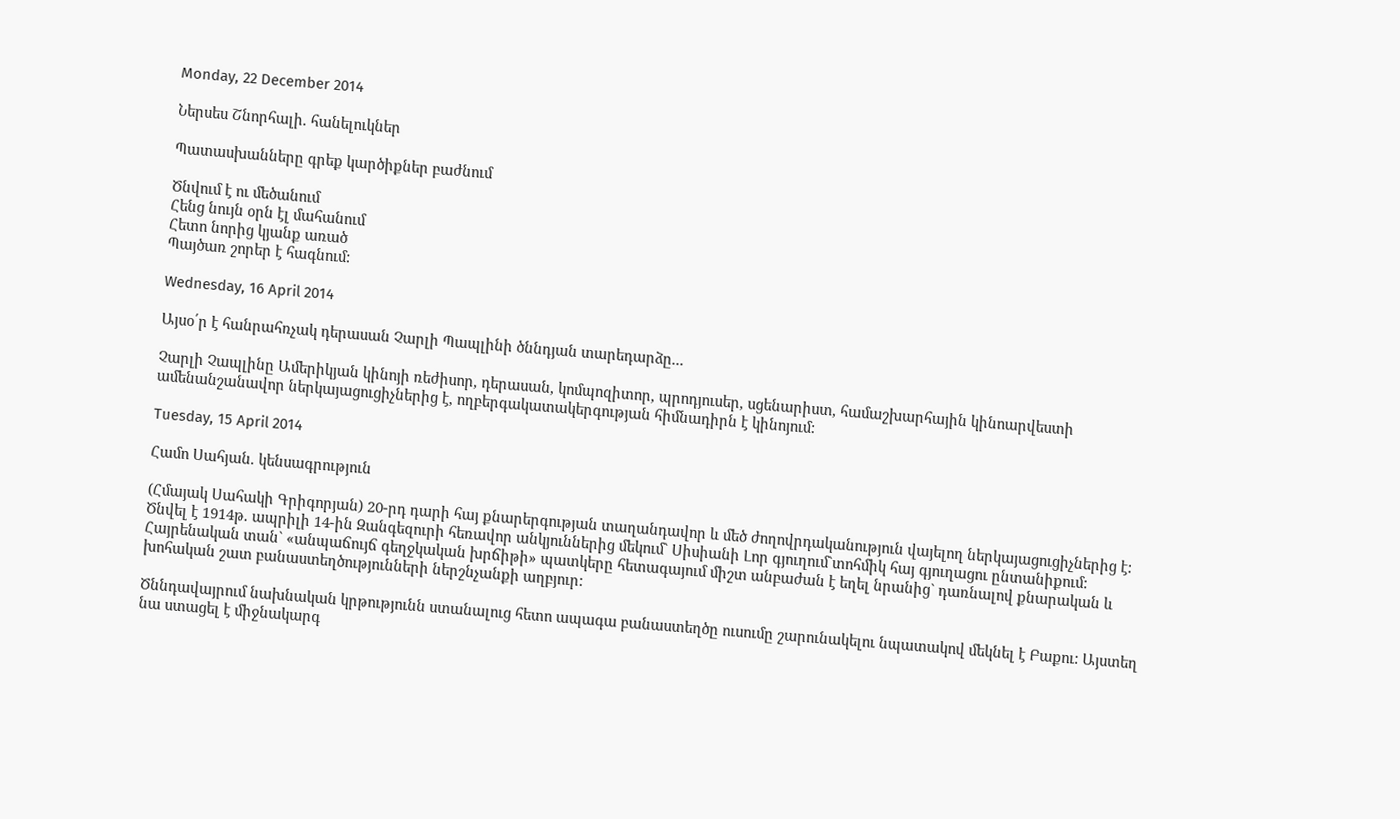Monday, 22 December 2014

Ներսես Շնորհալի. հանելուկներ

Պատասխանները գրեք կարծիքներ բաժնում

Ծնվում է ու մեծանում
Հենց նույն օրն էլ մահանում
Հետո նորից կյանք առած
Պայծառ շորեր է հագնում:

Wednesday, 16 April 2014

Այսօ՛ր է հանրահռչակ դերասան Չարլի Պապլինի ծննդյան տարեդարձը...

Չարլի Չապլինը Ամերիկյան կինոյի ռեժիսոր, դերասան, կոմպոզիտոր, պրոդյուսեր, սցենարիստ, համաշխարհային կինոարվեստի ամենանշանավոր ներկայացուցիչներից է, ողբերգակատակերգության հիմնադիրն է կինոյում:

Tuesday, 15 April 2014

Համո Սահյան. կենսագրություն

(Հմայակ Սահակի Գրիգորյան) 20-րդ դարի հայ քնարերգության տաղանդավոր և մեծ ժողովրդականություն վայելող ներկայացուցիչներից է: Ծնվել է 1914թ. ապրիլի 14-ին Զանգեզուրի հեռավոր անկյուններից մեկում` Սիսիանի Լոր գյուղում`տոհմիկ հայ գյուղացու ընտանիքում: Հայրենական տան` «անպաճույճ գեղջկական խրճիթի» պատկերը հետագայում միշտ անբաժան է եղել նրանից` դառնալով քնարական և խոհական շատ բանաստեղծությունների ներշնչանքի աղբյուր:

Ծննդավայրում նախնական կրթությունն ստանալուց հետո ապագա բանաստեղծը ուսումը շարունակելու նպատակով մեկնել է Բաքու: Այստեղ նա ստացել է միջնակարգ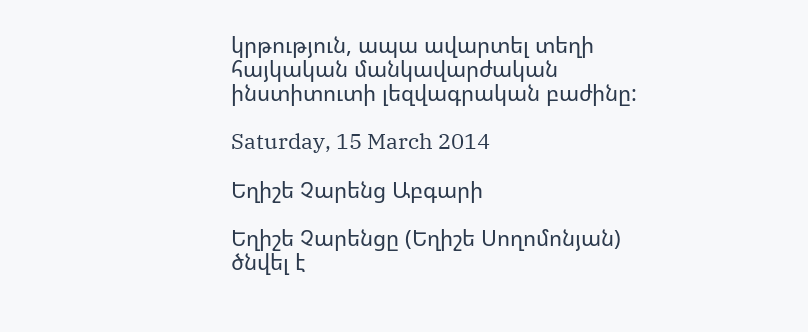կրթություն, ապա ավարտել տեղի հայկական մանկավարժական ինստիտուտի լեզվագրական բաժինը:

Saturday, 15 March 2014

Եղիշե Չարենց Աբգարի

Եղիշե Չարենցը (Եղիշե Սողոմոնյան) ծնվել է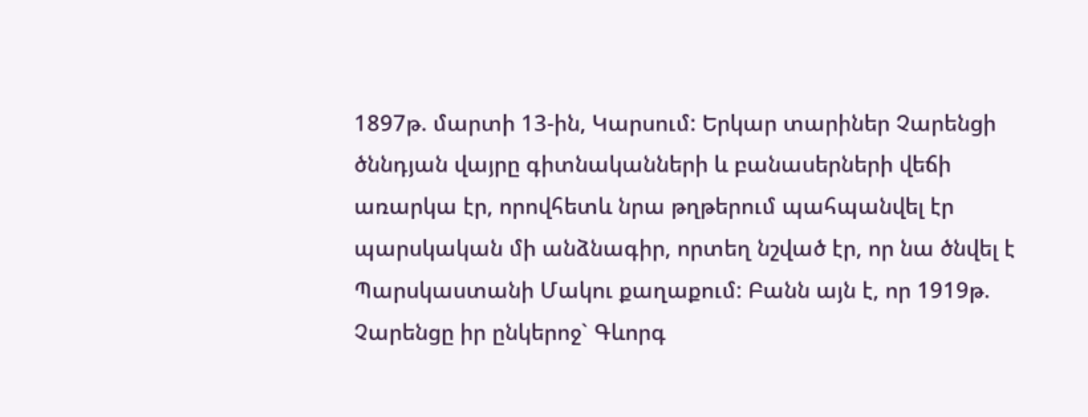1897թ. մարտի 13-ին, Կարսում: Երկար տարիներ Չարենցի ծննդյան վայրը գիտնականների և բանասերների վեճի առարկա էր, որովհետև նրա թղթերում պահպանվել էր պարսկական մի անձնագիր, որտեղ նշված էր, որ նա ծնվել է Պարսկաստանի Մակու քաղաքում: Բանն այն է, որ 1919թ. Չարենցը իր ընկերոջ` Գևորգ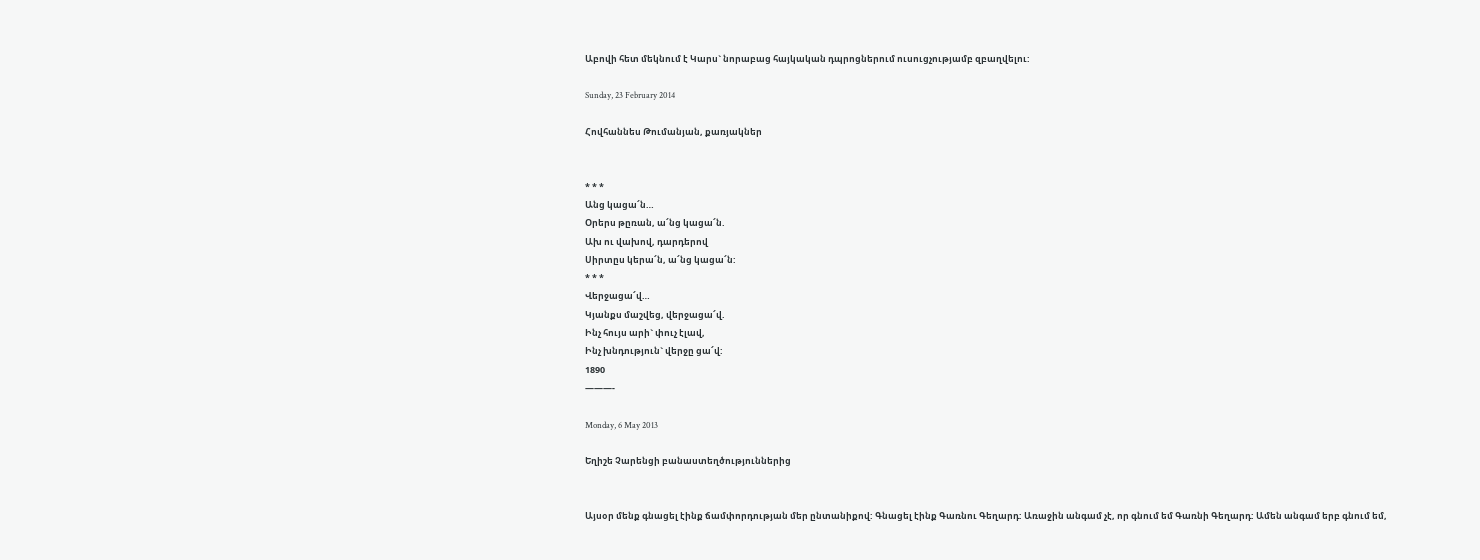Աբովի հետ մեկնում է Կարս` նորաբաց հայկական դպրոցներում ուսուցչությամբ զբաղվելու:

Sunday, 23 February 2014

Հովհաննես Թումանյան, քառյակներ


* * *
Անց կացա՜ն…
Օրերս թըռան, ա՜նց կացա՜ն.
Ախ ու վախով, դարդերով
Սիրտըս կերա՜ն, ա՜նց կացա՜ն:
* * *
Վերջացա՜վ…
Կյանքս մաշվեց, վերջացա՜վ.
Ինչ հույս արի` փուչ էլավ,
Ինչ խնդություն` վերջը ցա՜վ:
1890
———-

Monday, 6 May 2013

Եղիշե Չարենցի բանաստեղծություններից


Այսօր մենք գնացել էինք ճամփորդության մեր ընտանիքով: Գնացել էինք Գառնու Գեղարդ: Առաջին անգամ չէ, որ գնում եմ Գառնի Գեղարդ: Ամեն անգամ երբ գնում եմ,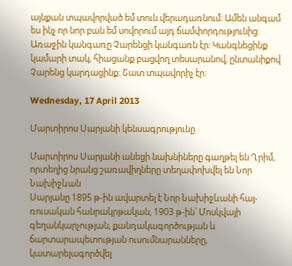այնքան տպավորված եմ տուն վերադառնում: Ամեն անգամ ես ինչ որ նոր բան եմ սովորում այդ ճամփորդությունից:
Առաջին կանգառը Չարենցի կանգառն էր: Կանգնեցինք կամարի տակ, հիացանք բացվող տեսարանով, ընտանիքով Չարենց կարդացինք: Շատ տպավորիչ էր:

Wednesday, 17 April 2013

Մարտիրոս Սարյանի կենսագրությունը

Մարտիրոս Սարյանի անեցի նախնիները գաղթել են Ղրիմ, որտեղից նրանց շառավիղները տեղափոխվել են Նոր Նախիջևան
Սարյանը 1895 թ-ին ավարտել է Նոր Նախիջևանի հայ-ռուսական հանրակրթական, 1903 թ-ին՝ Մոսկվայի գեղանկարչության, քանդակագործության և ճարտարապետության ուսումնարանները, կատարելագործվել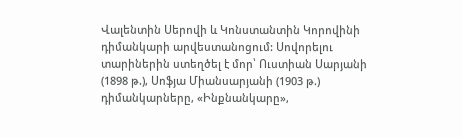Վալենտին Սերովի և Կոնստանտին Կորովինի դիմանկարի արվեստանոցում: Սովորելու տարիներին ստեղծել է մոր՝ Ուստիան Սարյանի (1898 թ.), Սոֆյա Միանսարյանի (1903 թ.) դիմանկարները, «Ինքնանկարը»,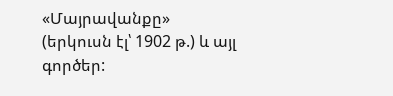«Մայրավանքը» (երկուսն էլ՝ 1902 թ.) և այլ գործեր: